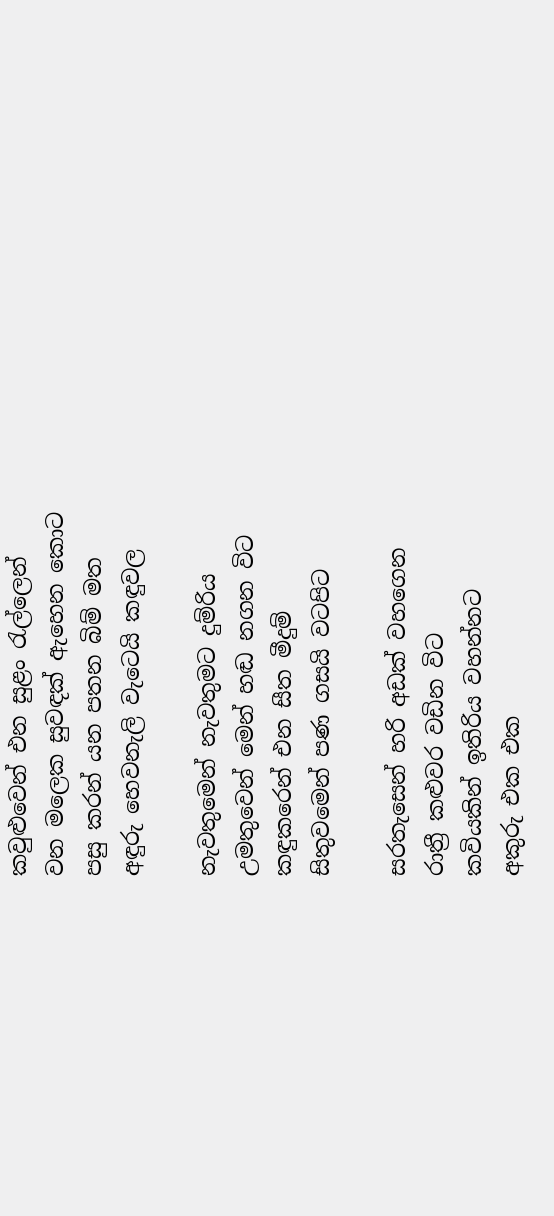කවුළුවෙන් එන සුළං රැල්ලෙන්
වන මලෙක සුවඳක් ඇහෙන කොට
පසු කරන් යන පතන බිම් මත
අඳුරු හෙවනැලි වැටෙයි කඳුවල

නැවතුමෙන් නැවතුමට දුම්රිය
උමතුවෙන් මෙන් හඬ නගන විට
කඳුකරෙන් එන සීත මීදුම්
සිතුවමෙන් පණ ගසයි වටපිට

සරතැසෙන් හරි අඩක් වහගෙන
රාත්‍රී කළුවර වඩින විට
කවියකින් ඉතිරිය වහන්නට
අකුරු එක එක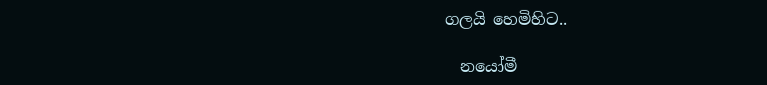ගලයි හෙමිහිට..

  නයෝමී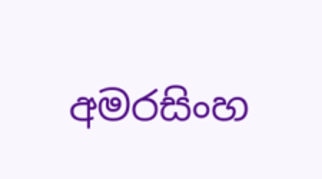අමරසිංහ